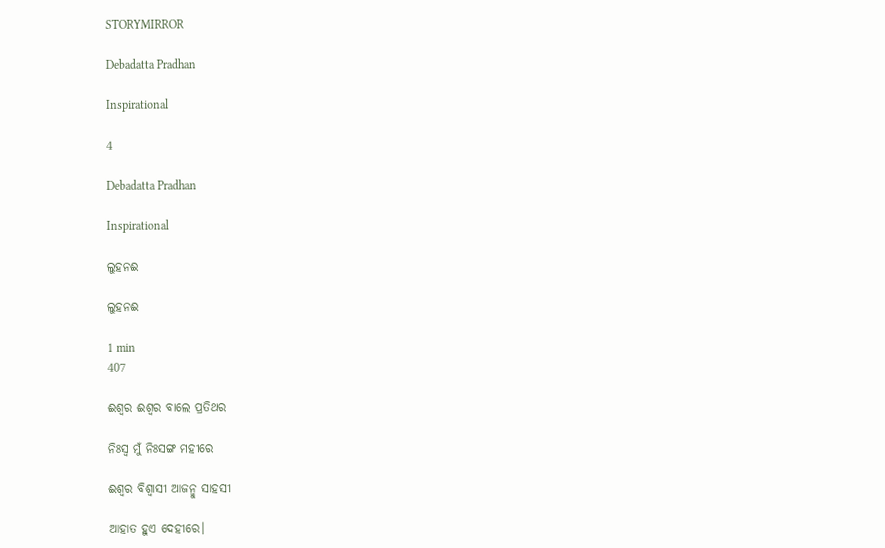STORYMIRROR

Debadatta Pradhan

Inspirational

4

Debadatta Pradhan

Inspirational

ଲୁହନଈ

ଲୁହନଈ

1 min
407

ଈଶ୍ବର ଈଶ୍ବର ବାଲେ ପ୍ରତିଥର

ନିଃସ୍ବ ମୁଁ ନିଃସଙ୍ଗ ମହୀରେ

ଈଶ୍ବର ବିଶ୍ବାସୀ ଆଜନ୍ମୁ ସାହସୀ

ଆହାତ ହୁଏ ଦେହୀରେ।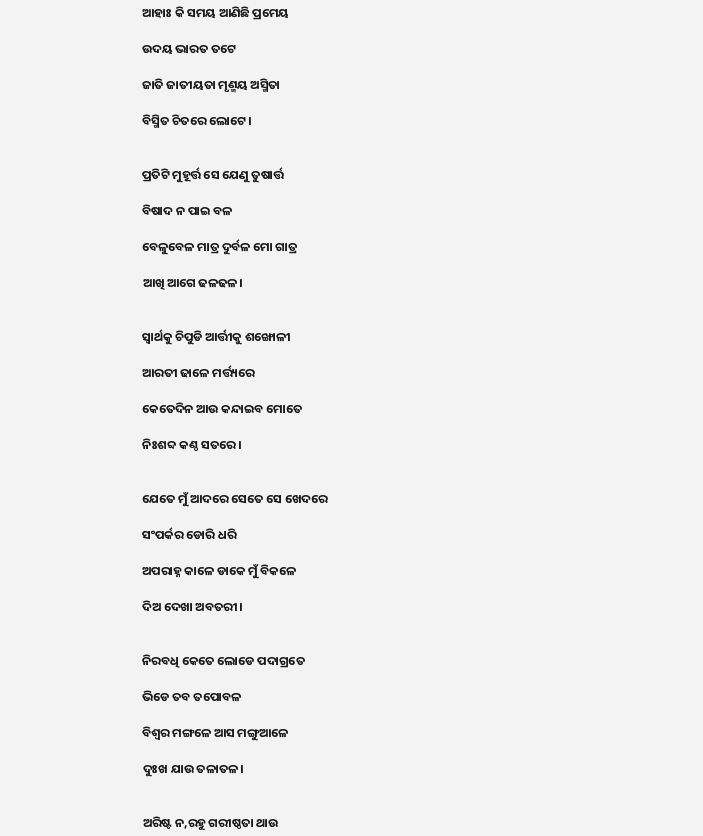ଆହାଃ କି ସମୟ ଆଣିଛି ପ୍ରମେୟ

ଉଦୟ ଭାରତ ତଟେ

ଜାତି ଜାତୀୟତା ମୃଣ୍ମୟ ଅସ୍ମିତା

ବିସ୍ମିତ ଚିତରେ ଲୋଟେ।


ପ୍ରତିଟି ମୁହୂର୍ତ୍ତ ସେ ଯେଣୁ ତୁଷାର୍ତ୍ତ

ବିଷାଦ ନ ପାଇ ବଳ

ବେଳୁବେଳ ମାତ୍ର ଦୁର୍ବଳ ମୋ ଗାତ୍ର

ଆଖି ଆଗେ ଢଳଢଳ।


ସ୍ବାର୍ଥକୁ ଚିପୁଡି ଆର୍ତ୍ତୀକୁ ଶଙ୍ଖୋଳୀ

ଆରତୀ ଢାଳେ ମର୍ତ୍ତ୍ୟରେ

କେତେଦିନ ଆଉ କନ୍ଦାଇବ ମୋତେ

ନିଃଶବ୍ଦ କଣ୍ଠ ସତରେ।


ଯେତେ ମୁଁ ଆଦରେ ସେତେ ସେ ଖେଦରେ

ସଂପର୍କର ଡୋରି ଧରି

ଅପରାହ୍ନ କାଳେ ଡାକେ ମୁଁ ବିକଳେ

ଦିଅ ଦେଖା ଅବତରୀ।


ନିରବଧି କେତେ ଲୋଡେ ପଦାଗ୍ରତେ

ଭିଡେ ତବ ତପୋବଳ

ବିଶ୍ବର ମଙ୍ଗଳେ ଆସ ମଙ୍ଗୁଆଳେ

ଦୁଃଖ ଯାଉ ତଳାତଳ।


ଅରିଷ୍ଟ ନ,ରହୁ ଗରୀଷ୍ଠତା ଥାଉ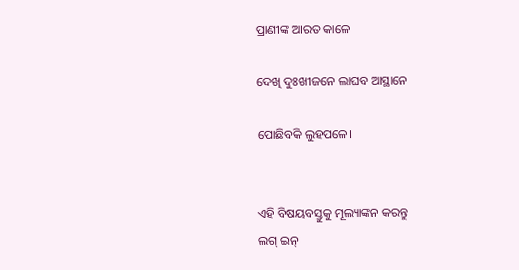ପ୍ରାଣୀଙ୍କ ଆରତ କାଳେ

ଦେଖି ଦୁଃଖୀଜନେ ଲାଘବ ଆସ୍ଥାନେ

ପୋଛିବକି ଲୁହପଳେ।


ଏହି ବିଷୟବସ୍ତୁକୁ ମୂଲ୍ୟାଙ୍କନ କରନ୍ତୁ
ଲଗ୍ ଇନ୍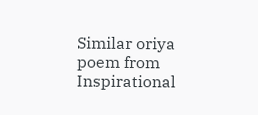Similar oriya poem from Inspirational